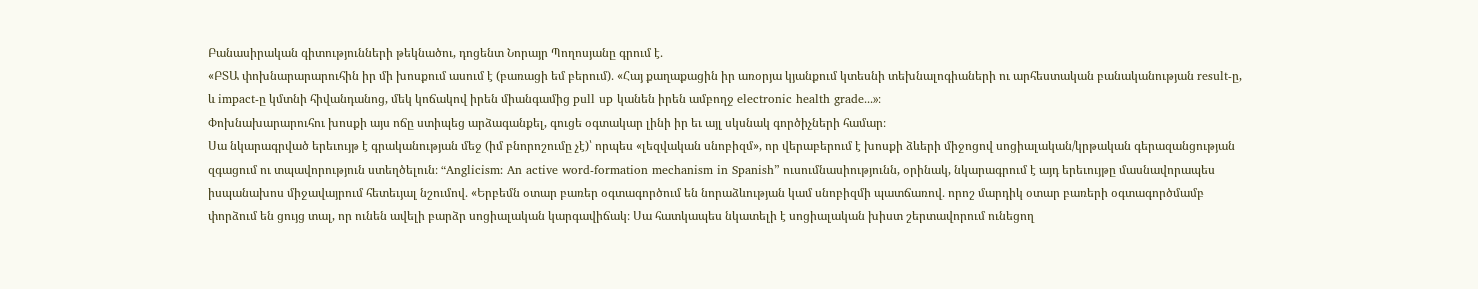Բանասիրական գիտությունների թեկնածու, դոցենտ Նորայր Պողոսյանը գրում է․
«ԲՏԱ փոխնարարարուհին իր մի խոսքում ասում է (բառացի եմ բերում)․ «Հայ քաղաքացին իր առօրյա կյանքում կտեսնի տեխնալոգիաների ու արհեստական բանականության result-ը, և impact-ը կմտնի հիվանդանոց, մեկ կոճակով իրեն միանգամից pull up կանեն իրեն ամբողջ electronic health grade․․․»։
Փոխնախարարուհու խոսքի այս ոճը ստիպեց արձագանքել, գուցե օգտակար լինի իր եւ այլ սկսնակ գործիչների համար։
Սա նկարագրված երեւույթ է գրականության մեջ (իմ բնորոշումը չէ)՝ որպես «լեզվական սնոբիզմ», որ վերաբերում է խոսքի ձևերի միջոցով սոցիալական/կրթական գերազանցության զգացում ու տպավորություն ստեղծելուն։ “Anglicism: An active word-formation mechanism in Spanish” ուսումնասիությունն, օրինակ, նկարագրում է այդ երեւույթը մասնավորապես իսպանախոս միջավայրում հետեւյալ նշումով․ «Երբեմն օտար բառեր օգտագործում են նորաձևության կամ սնոբիզմի պատճառով․ որոշ մարդիկ օտար բառերի օգտագործմամբ փորձում են ցույց տալ, որ ունեն ավելի բարձր սոցիալական կարգավիճակ։ Սա հատկապես նկատելի է սոցիալական խիստ շերտավորում ունեցող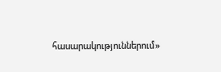հասարակություններում»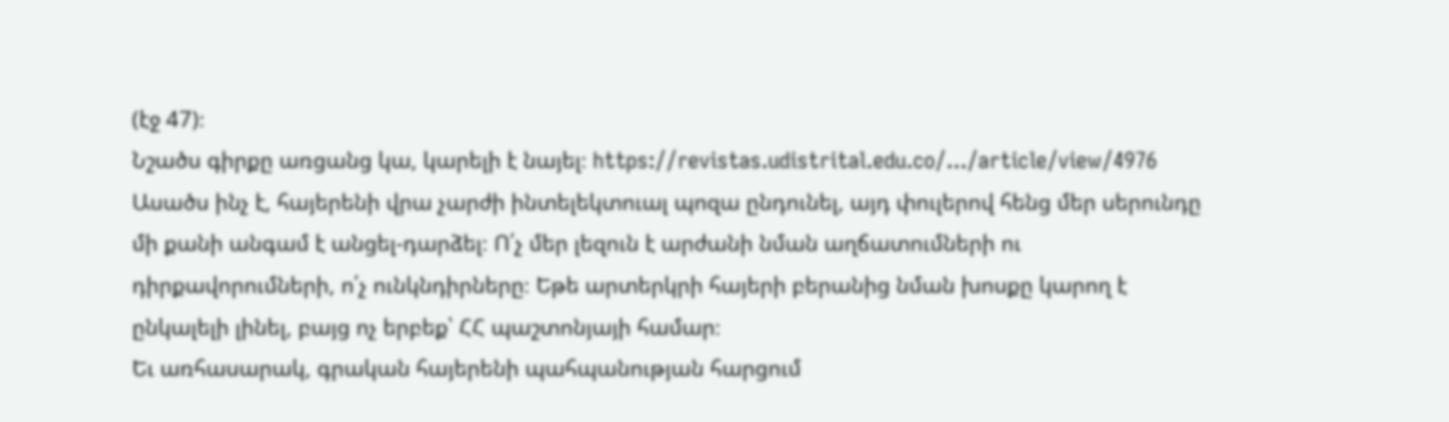(էջ 47)։
Նշածս գիրքը առցանց կա, կարելի է նայել։ https://revistas.udistrital.edu.co/.../article/view/4976
Ասածս ինչ է, հայերենի վրա չարժի ինտելեկտուալ պոզա ընդունել, այդ փուլերով հենց մեր սերունդը մի քանի անգամ է անցել-դարձել։ Ո՛չ մեր լեզուն է արժանի նման աղճատումների ու դիրքավորումների, ո՛չ ունկնդիրները։ Եթե արտերկրի հայերի բերանից նման խոսքը կարող է ընկալելի լինել, բայց ոչ երբեք՝ ՀՀ պաշտոնյայի համար։
Եւ առհասարակ, գրական հայերենի պահպանության հարցում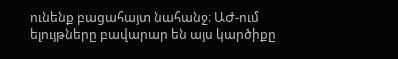ունենք բացահայտ նահանջ։ ԱԺ-ում ելույթները բավարար են այս կարծիքը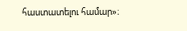հաստատելու համար»։